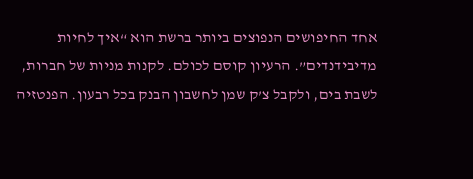אחד החיפושים הנפוצים ביותר ברשת הוא “איך לחיות מדיבידנדים”. הרעיון קוסם לכולם. לקנות מניות של חברות, לשבת בים, ולקבל צ’ק שמן לחשבון הבנק בכל רבעון. הפנטזיה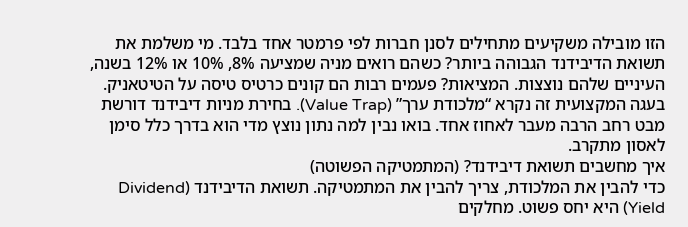הזו מובילה משקיעים מתחילים לסנן חברות לפי פרמטר אחד בלבד. מי משלמת את תשואת הדיבידנד הגבוהה ביותר? כשהם רואים מניה שמציעה 8%, 10% או 12% בשנה, העיניים שלהם נוצצות. המציאות? פעמים רבות הם קונים כרטיס טיסה על הטיטאניק. בעגה המקצועית זה נקרא “מלכודת ערך” (Value Trap). בחירת מניות דיבידנד דורשת מבט רחב הרבה מעבר לאחוז אחד. בואו נבין למה נתון נוצץ מדי הוא בדרך כלל סימן לאסון מתקרב.
איך מחשבים תשואת דיבידנד? (המתמטיקה הפשוטה)
כדי להבין את המלכודת, צריך להבין את המתמטיקה. תשואת הדיבידנד (Dividend Yield) היא יחס פשוט. מחלקים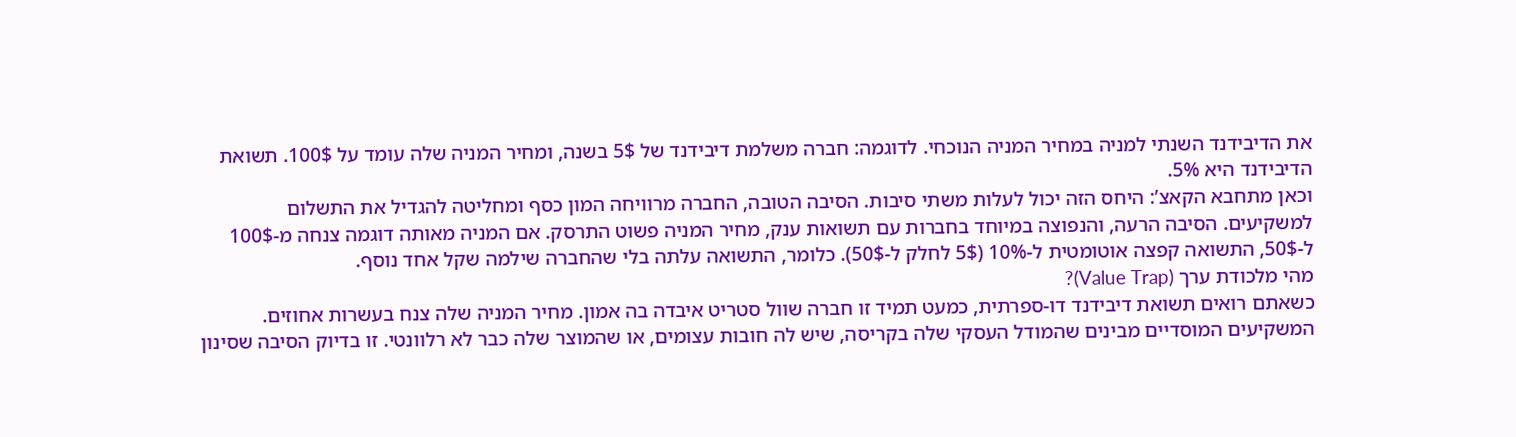את הדיבידנד השנתי למניה במחיר המניה הנוכחי. לדוגמה: חברה משלמת דיבידנד של 5$ בשנה, ומחיר המניה שלה עומד על 100$. תשואת הדיבידנד היא 5%.
וכאן מתחבא הקאצ’: היחס הזה יכול לעלות משתי סיבות. הסיבה הטובה, החברה מרוויחה המון כסף ומחליטה להגדיל את התשלום למשקיעים. הסיבה הרעה, והנפוצה במיוחד בחברות עם תשואות ענק, מחיר המניה פשוט התרסק. אם המניה מאותה דוגמה צנחה מ-100$ ל-50$, התשואה קפצה אוטומטית ל-10% (5$ לחלק ל-50$). כלומר, התשואה עלתה בלי שהחברה שילמה שקל אחד נוסף.
מהי מלכודת ערך (Value Trap)?
כשאתם רואים תשואת דיבידנד דו-ספרתית, כמעט תמיד זו חברה שוול סטריט איבדה בה אמון. מחיר המניה שלה צנח בעשרות אחוזים. המשקיעים המוסדיים מבינים שהמודל העסקי שלה בקריסה, שיש לה חובות עצומים, או שהמוצר שלה כבר לא רלוונטי. זו בדיוק הסיבה שסינון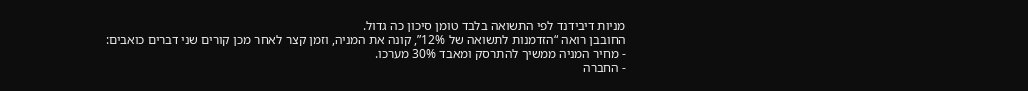מניות דיבידנד לפי התשואה בלבד טומן סיכון כה גדול.
החובבן רואה “הזדמנות לתשואה של 12%”, קונה את המניה, וזמן קצר לאחר מכן קורים שני דברים כואבים:
- מחיר המניה ממשיך להתרסק ומאבד 30% מערכו.
- החברה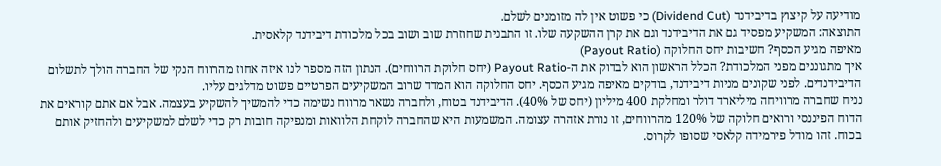מודיעה על קיצוץ בדיבידנד (Dividend Cut) כי פשוט אין לה מזומנים לשלם.
התוצאה: המשקיע מפסיד גם את הדיבידנד וגם את קרן ההשקעה שלו. זו התבנית שחוזרת שוב ושוב בכל מלכודת דיבידנד קלאסית.
מאיפה מגיע הכסף? חשיבות יחס החלוקה (Payout Ratio)
איך מתגוננים מפני המלכודת? הכלל הראשון הוא לבדוק את ה-Payout Ratio (יחס חלוקת הרווחים). הנתון הזה מספר לנו איזה אחוז מהרווח הנקי של החברה הולך לתשלום הדיבידנדים. לפני שקונים מניות דיבידנד, בודקים מאיפה מגיע הכסף. יחס החלוקה הוא המדד שרוב המשקיעים הפרטיים פשוט מדלגים עליו.
נניח שחברה מרוויחה מיליארד דולר ומחלקת 400 מיליון (יחס של 40%). הדיבידנד בטוח, ולחברה נשאר מרווח נשימה כדי להמשיך להשקיע בעצמה. אבל אם אתם קוראים את הדוח הפיננסי ורואים חלוקה של 120% מהרווחים, זו נורת אזהרה עצומה. המשמעות היא שהחברה לוקחת הלוואות ומנפיקה חובות רק כדי לשלם למשקיעים ולהחזיק אותם בכוח. זהו מודל פירמידה קלאסי שסופו לקרוס.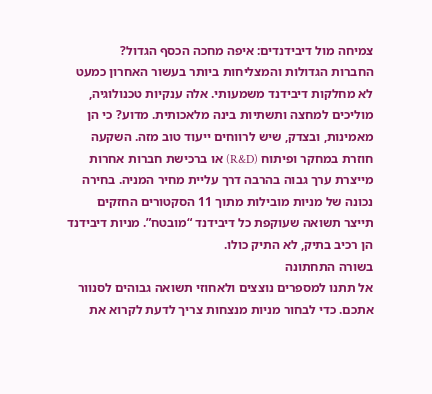צמיחה מול דיבידנדים: איפה מחכה הכסף הגדול?
החברות הגדולות והמצליחות ביותר בעשור האחרון כמעט לא מחלקות דיבידנד משמעותי. אלה ענקיות טכנולוגיה, מוליכים למחצה ותשתיות בינה מלאכותית. מדוע? כי הן מאמינות, ובצדק, שיש לרווחים ייעוד טוב מזה. השקעה חוזרת במחקר ופיתוח (R&D) או ברכישת חברות אחרות מייצרת ערך גבוה בהרבה דרך עליית מחיר המניה. בחירה נכונה של מניות מובילות מתוך 11 הסקטורים החזקים תייצר תשואה שעוקפת כל דיבידנד “מובטח”. מניות דיבידנד הן רכיב בתיק, לא התיק כולו.
בשורה התחתונה
אל תתנו למספרים נוצצים ולאחוזי תשואה גבוהים לסנוור אתכם. כדי לבחור מניות מנצחות צריך לדעת לקרוא את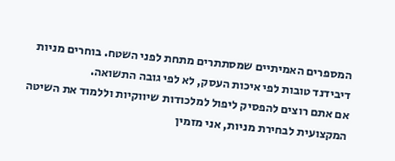המספרים האמיתיים שמסתתרים מתחת לפני השטח. בוחרים מניות דיבידנד טובות לפי איכות העסק, לא לפי גובה התשואה.
אם אתם רוצים להפסיק ליפול למלכודות שיווקיות וללמוד את השיטה המקצועית לבחירת מניות, אני מזמין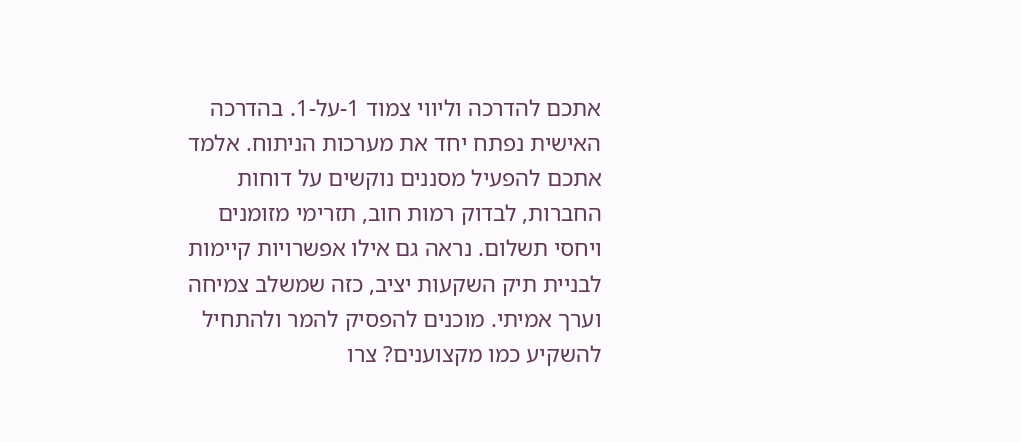אתכם להדרכה וליווי צמוד 1-על-1. בהדרכה האישית נפתח יחד את מערכות הניתוח. אלמד אתכם להפעיל מסננים נוקשים על דוחות החברות, לבדוק רמות חוב, תזרימי מזומנים ויחסי תשלום. נראה גם אילו אפשרויות קיימות לבניית תיק השקעות יציב, כזה שמשלב צמיחה וערך אמיתי. מוכנים להפסיק להמר ולהתחיל להשקיע כמו מקצוענים? צרו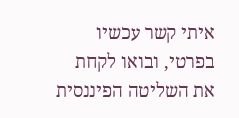איתי קשר עכשיו בפרטי, ובואו לקחת את השליטה הפיננסית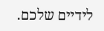לידיים שלכם.